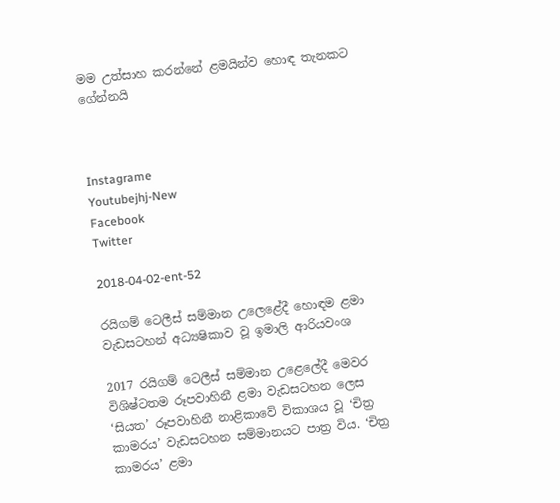මම උත්සාහ කරන්නේ ළමයින්ව හොඳ තැනකට ගේන්නයි



Instagrame
Youtubejhj-New
Facebook
Twitter

2018-04-02-ent-52

රයිගම් ටෙලීස් සම්මාන උලෙළේදී හොඳම ළමා වැඩසටහන් අධ්‍යෂිකාව වූ ඉමාලි ආරියවංශ

2017 රයිගම් ටෙලීස් සම්මාන උළෙලේදී මෙවර විශිෂ්ටතම රූපවාහිනී ළමා වැඩසටහන ලෙස ‘සියත’ රූපවාහිනී නාළිකාවේ විකාශය වූ ‘චිත්‍ර කාමරය’ වැඩසටහන සම්මානයට පාත්‍ර විය. ‘චිත්‍ර කාමරය’ ළමා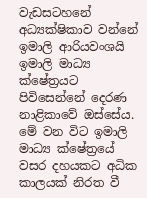වැඩසටහනේ අධ්‍යක්ෂිකාව වන්නේ ඉමාලි ආරියවංශයි ඉමාලි මාධ්‍ය ක්ෂේත්‍රයට පිවිසෙන්නේ දෙරණ නාළිකාවේ ඔස්සේය. මේ වන විට ඉමාලි මාධ්‍ය ක්ෂේත්‍රයේ වසර දහයකට අධික කාලයක් නිරත වී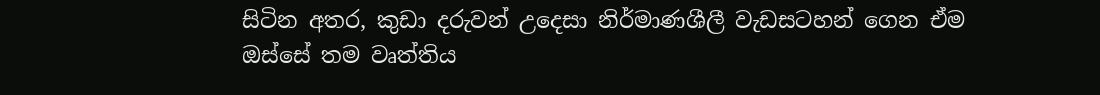සිටින අතර, කුඩා දරුවන් උදෙසා නිර්මාණශීලී වැඩසටහන් ගෙන ඒම ඔස්සේ තම වෘත්තිය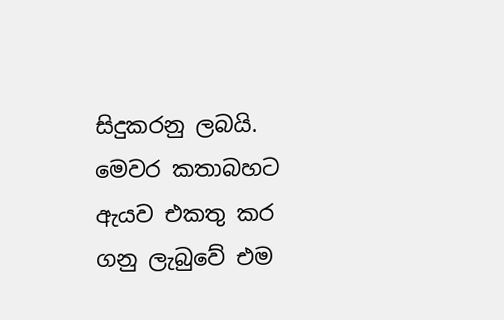සිදුකරනු ලබයි. මෙවර කතාබහට ඇයව එකතු කර ගනු ලැබුවේ එම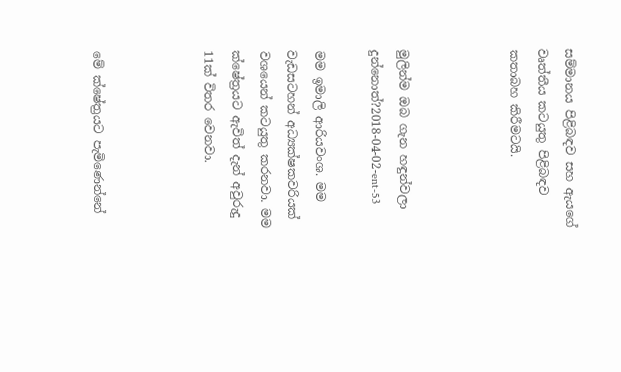සම්මානය පිළිබඳව සහ ඇයගේ වෘත්තීය කටයුතු පිළිබඳව කතාබහ කිරීමටයි.



මුලින්ම ඔබ ගැන හඳුන්වලා දුන්නොත්?2018-04-02-ent-53

මම ඉමාලි ආරියවංශ. මම වැඩසටහන් අධ්‍යක්ෂකවරියක් වශයෙන් කටයුතු කරනවා. මම ක්ෂේත්‍රයට‍‍ ඇවිත් දැන් අවුරුදු 11ක් විතර වෙනවා.



මේ ක්ෂේත්‍රයට පැමිණෙන්නේ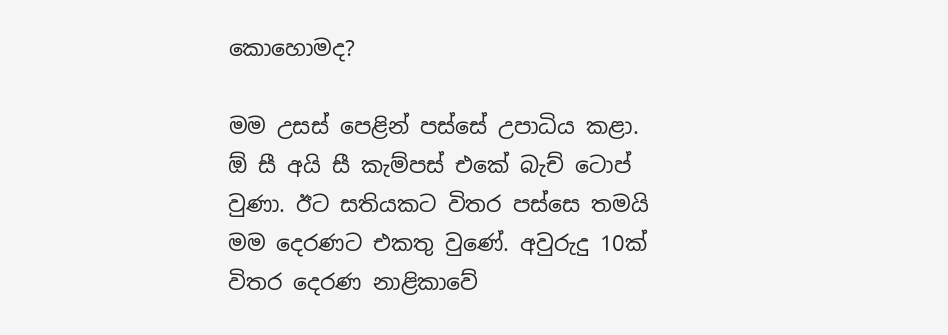කොහොමද?

මම උසස් පෙළින් පස්සේ උපාධිය කළා. ඕ සී අයි සී කැම්පස් එකේ බැච් ටොප් වුණා. ඊට සතියකට විතර පස්සෙ තමයි මම දෙරණට එකතු වුණේ. අවුරුදු 10ක් විතර දෙරණ නාළිකාවේ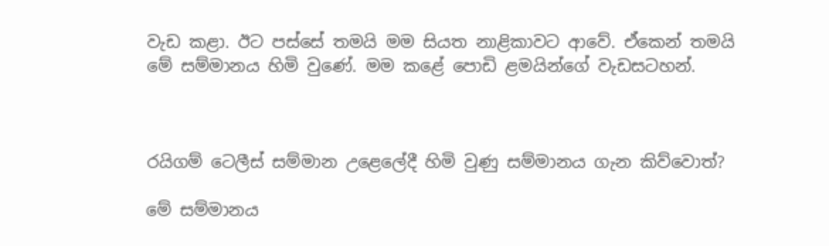වැඩ කළා. ඊට පස්සේ තමයි මම සියත නාළිකාවට ආවේ. ඒකෙන් තමයි මේ සම්මානය‍‍‍ හිමි වුණේ. මම කළේ පොඩි ළමයින්ගේ වැඩසටහන්.



රයිගම් ටෙලීස් සම්මාන උළෙලේදී හිමි වුණු සම්මානය ගැන කිව්වොත්?

මේ සම්මානය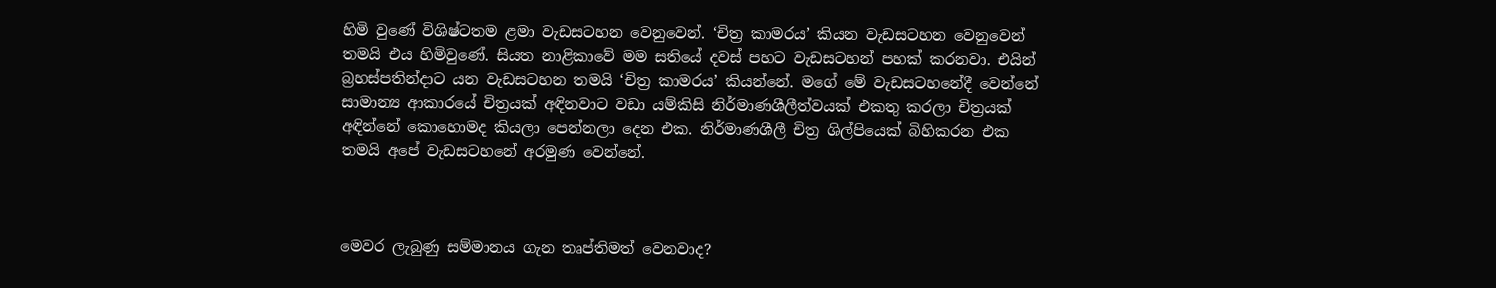හිමි වුණේ විශිෂ්ටතම ළමා වැඩසටහන වෙනුවෙන්. ‘චිත්‍ර කාමරය’ කියන වැඩසටහන වෙනුවෙන් තමයි එය හිමිවුණේ. සියත නාළිකාවේ මම සතියේ දවස් පහට වැඩසටහන් පහක් කරනවා. එයින් බ්‍රහස්පතින්දාට යන වැඩසටහන තමයි ‘චිත්‍ර කාමරය’ කියන්නේ. මගේ මේ වැඩසටහනේදී වෙන්නේ සාමාන්‍ය ආකාරයේ චිත්‍රයක් අඳිනවාට වඩා යම්කිසි නිර්මාණශීලීත්වයක් එකතු කරලා චිත්‍රයක් අඳින්නේ කොහොමද කියලා පෙන්නලා දෙන එක. නිර්මාණශීලී චිත්‍ර ශිල්පියෙක් බිහිකරන එක තමයි අපේ වැඩසටහනේ අරමුණ වෙන්නේ.



මෙවර ලැබුණු සම්මානය ගැන තෘප්තිමත් වෙනවාද?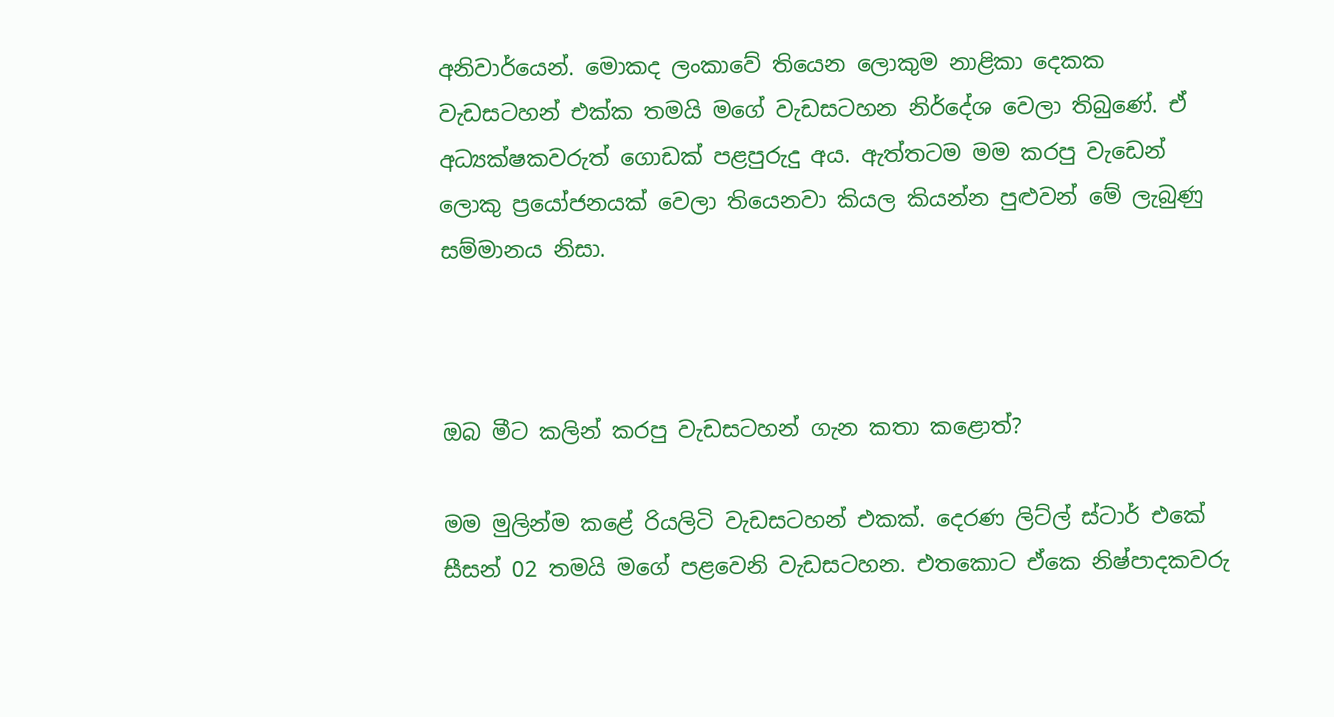අනිවාර්යෙන්. මොකද ලංකාවේ තියෙන ලොකුම නාළිකා දෙකක වැඩසටහන් එක්ක තමයි මගේ වැඩසටහන නිර්දේශ වෙලා තිබුණේ. ඒ අධ්‍යක්ෂකවරුත් ගොඩක් පළපුරුදු අය. ඇත්තටම මම කරපු වැඩෙන් ලොකු ප්‍රයෝජනයක් වෙලා තියෙනවා කියල කියන්න පුළුවන් මේ ලැබුණු සම්මානය නිසා.



ඔබ මීට කලින් කරපු වැඩසටහන් ගැන කතා කළොත්?

මම මුලින්ම කළේ රියලිටි වැඩසටහන් එකක්. දෙරණ ලිට්ල් ස්ටාර් එකේ සීසන් 02 තමයි මගේ පළවෙනි වැඩසටහන. එතකොට ඒකෙ නිෂ්පාදකවරු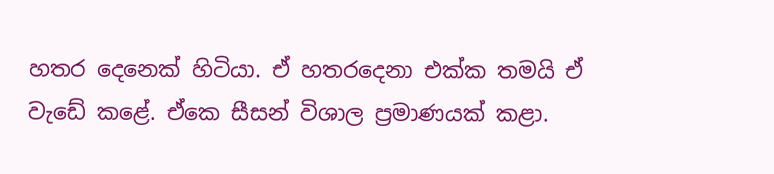හතර දෙනෙක් හිටියා. ඒ හතරදෙනා එක්ක තමයි ඒ වැඩේ කළේ. ඒකෙ සීසන් විශාල ප්‍රමාණයක් කළා.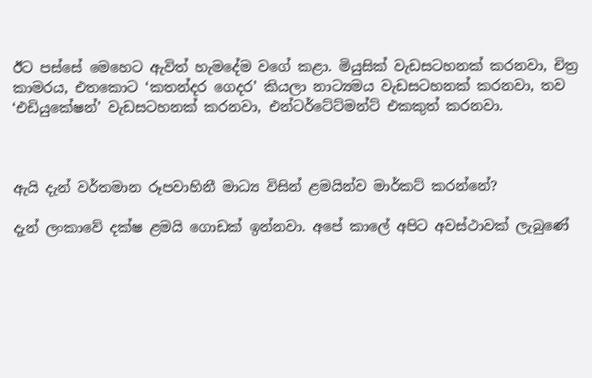ඊට පස්සේ මෙහෙට ඇවිත් හැමදේම වගේ කළා. මියුසික් වැඩසටහනක් කරනවා, චිත්‍ර කාමරය, එතකොට ‘කතන්දර ගෙදර’ කියලා නාට්‍යමය වැඩසටහනක් කරනවා, තව ‘එඩියුකේෂන්’ වැඩසටහනක් කරනවා, එන්ටර්ටේට්මන්ට් එකකුත් කරනවා.



ඇයි දැන් වර්තමාන රූපවාහිනී මාධ්‍ය විසින් ළමයින්ව මාර්කට් කරන්නේ?

දැන් ලංකාවේ දක්ෂ ළමයි ගොඩක් ඉන්නවා. අපේ කාලේ අපිට අවස්ථාවක් ලැබුණේ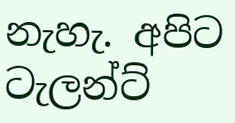නැහැ. අපිට ටැලන්ට්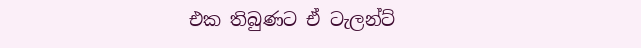එක තිබුණට ඒ ටැලන්ට්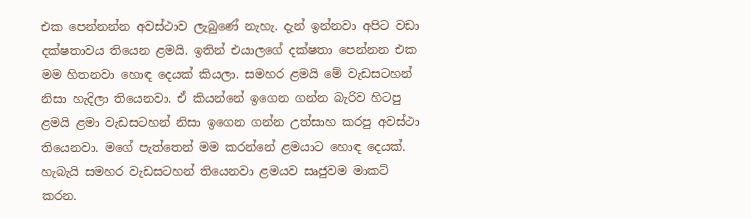එක පෙන්නන්න අවස්ථාව ලැබුණේ නැහැ. දැන් ඉන්නවා අපිට වඩා දක්ෂතාවය‍‍ තියෙන ළමයි. ඉතින් එයාලගේ දක්ෂතා පෙන්නන එක මම හිතනවා හොඳ දෙයක් කියලා. සමහර ළමයි මේ වැඩසටහන් නිසා හැදිලා තියෙනවා. ඒ කියන්නේ ඉගෙන ගන්න බැරිව හිටපු ළමයි ළමා වැඩසටහන් නිසා ඉගෙන ගන්න උත්සාහ කරපු අවස්ථා තියෙනවා. මගේ පැත්තෙන් මම කරන්නේ ළමයාට හොඳ දෙයක්. හැබැයි සමහර වැඩසටහන් තියෙනවා ළමයව සෘජුවම මාකට් කරන.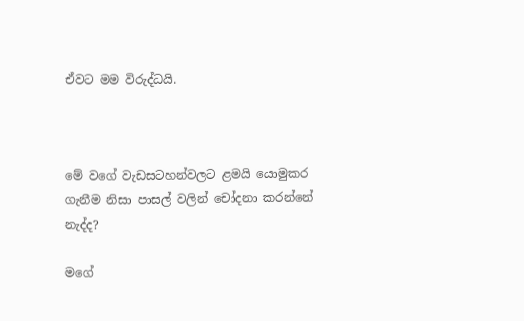ඒවට මම විරුද්ධයි.



මේ වගේ වැඩසටහන්වලට ළමයි යොමුකර ගැනීම නිසා පාසල් වලින් චෝදනා කරන්නේ නැද්ද?

මගේ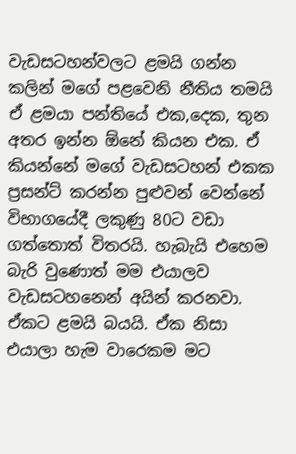වැඩසටහන්වලට ළමයි ගන්න කලින් මගේ පළවෙනි නීතිය තමයි ඒ ළමයා පන්තියේ එක,දෙක, තුන අතර ඉන්න ඕනේ කියන එක. ඒ කියන්නේ මගේ වැඩසටහන් එකක ප්‍රසන්ට් කරන්න පුළුවන් වෙන්නේ විභාගයේදී ලකුණු 80ට වඩා ගත්තොත් විතරයි. හැබැයි එහෙම බැරි වුණොත් මම එයාලව වැඩසටහනෙන් අයින් කරනවා. ඒකට ළමයි බයයි. ඒක නිසා එයාලා හැම වාරෙකම මට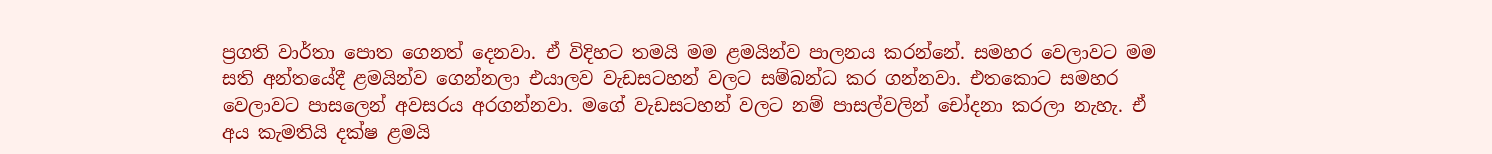ප්‍රගති වාර්තා පොත ගෙනත් දෙනවා. ඒ විදිහට තමයි මම ළමයින්ව පාලනය‍ කරන්නේ. සමහර වෙලාවට මම සති අන්තයේදී ළමයින්ව ගෙන්නලා එයාලව වැඩසටහන් වලට‍‍ සම්බන්ධ කර ගන්නවා. එතකොට සමහර වෙලාවට පාසලෙන් අවසරය අරගන්නවා. මගේ වැඩසටහන් වලට නම් පාසල්වලින් චෝදනා කරලා නැහැ. ඒ අය කැමතියි දක්ෂ ළමයි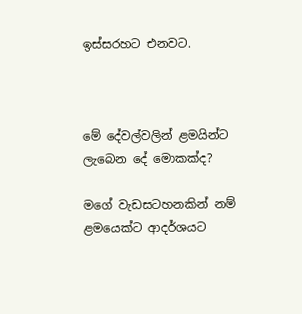ඉස්සරහට එනවට.



මේ දේවල්වලින් ළමයින්ට ලැබෙන දේ මොකක්ද?

මගේ වැඩසටහනකින් නම් ළමයෙක්ට ආදර්ශයට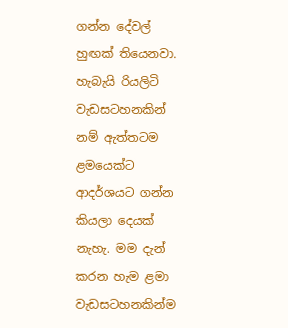ගන්න දේවල් හුඟක් තියෙනවා. හැබැයි රියලිටි වැඩසටහනකින් නම් ඇත්තටම ළමයෙක්ට ආදර්ශයට ගන්න කියලා දෙයක් නැහැ. මම දැන් කරන හැම ළමා වැඩසටහනකින්ම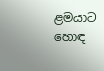ළමයාට හොඳ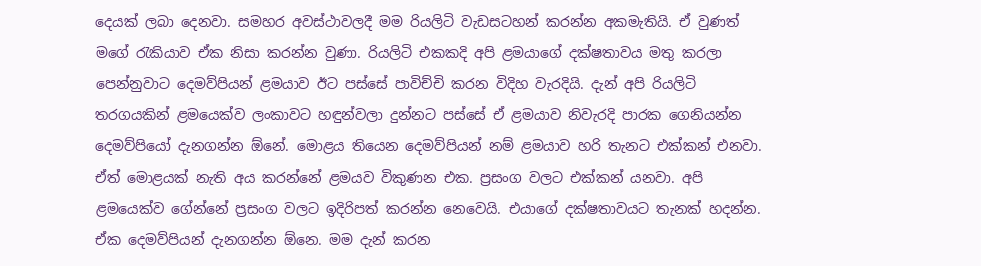දෙයක් ලබා දෙනවා. සමහර අවස්ථාවලදී මම රියලිටි වැඩසටහන් කරන්න අකමැතියි. ඒ වුණත් මගේ රැකියාව ඒක නිසා කරන්න වුණා. රියලිටි එකකදි අපි ළමයාගේ දක්ෂතාවය මතු කරලා පෙන්නුවාට දෙමව්පියන් ළමයාව ඊට පස්සේ පාවිච්චි කරන විදිහ වැරදියි. දැන් අපි රියලිටි තරගයකින් ළමයෙක්ව ලංකාවට හඳුන්වලා දුන්නට පස්සේ ඒ ළමයාව නිවැරදි පාරක ගෙනියන්න දෙමව්පියෝ දැනගන්න ඕනේ. මොළය තියෙන දෙමව්පියන් නම් ළමයාව හරි තැනට එක්කන් එනවා. ඒත් මොළයක් නැති අය කරන්නේ ළමයව විකුණන එක. ප්‍රසංග වලට එක්කන් යනවා. අපි ළමයෙක්ව ගේන්නේ ප්‍රසංග වලට ඉදිරිපත් කරන්න නෙවෙයි. එයාගේ දක්ෂතාවයට තැනක් හදන්න. ඒක දෙමව්පියන් දැනගන්න ඕනෙ. මම දැන් කරන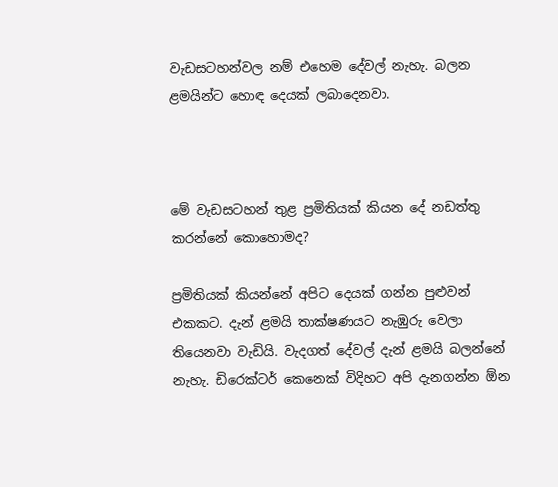වැඩසටහන්වල නම් එහෙම දේවල් නැහැ. බලන ළමයින්ට හොඳ දෙයක් ලබාදෙනවා.



මේ වැඩසටහන් තුළ ප්‍රමිතියක් කියන දේ නඩත්තු කරන්නේ කොහොමද?

ප්‍රමිතියක් කියන්නේ අපිට දෙයක් ගන්න පුළුවන් එකකට. දැන් ළමයි තාක්ෂණයට නැඹුරු වෙලා තියෙනවා වැඩියි. වැදගත් දේවල් දැන් ළමයි බලන්නේ නැහැ. ඩිරෙක්ටර් කෙනෙක් විදිහට අපි දැනගන්න ඕන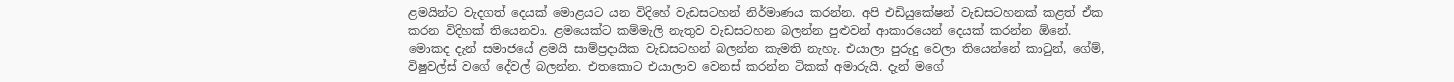ළමයින්ට වැදගත් දෙයක් මොළයට යන විදිහේ වැඩසටහන් නිර්මාණය කරන්න. අපි එඩියුකේෂන් වැඩසටහනක් කළත් ඒක කරන විදිහක් තියෙනවා. ළමයෙක්ට කම්මැලි නැතුව වැඩසටහන බලන්න පුළුවන් ආකාරයෙන් දෙයක් කරන්න ඕනේ. මොකද දැන් සමාජයේ ළමයි සාම්ප්‍රදායික වැඩසටහන් බලන්න කැමති නැහැ. එයාලා පුරුදු වෙලා තියෙන්නේ කාටුන්, ගේම්, විෂුවල්ස් වගේ දේවල් බලන්න. එතකොට එයාලාව වෙනස් කරන්න ටිකක් අමාරුයි. දැන් මගේ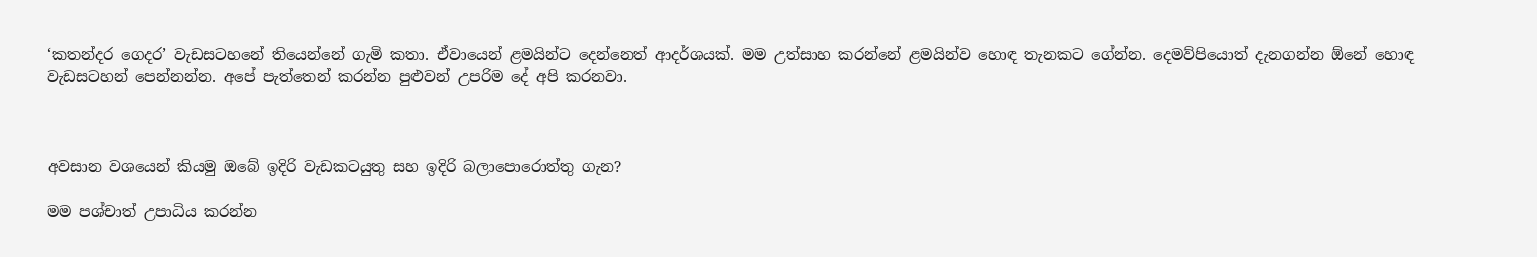‘කතන්දර ගෙදර’ වැඩසටහනේ තියෙන්නේ ගැමි කතා. ඒවායෙන් ළමයින්ට දෙන්නෙත් ආදර්ශයක්. මම උත්සාහ කරන්නේ ළමයින්ව හොඳ තැනකට ගේන්න. දෙමව්පියොත් දැනගන්න ඕනේ හොඳ වැඩසටහන් පෙන්නන්න. අපේ පැත්තෙන් කරන්න පුළුවන් උපරිම දේ අපි කරනවා.



අවසාන වශයෙන් කියමු ඔබේ ඉදිරි වැඩකටයුතු සහ ඉදිරි බලාපොරොත්තු ගැන?

මම පශ්චාත් උපාධිය කරන්න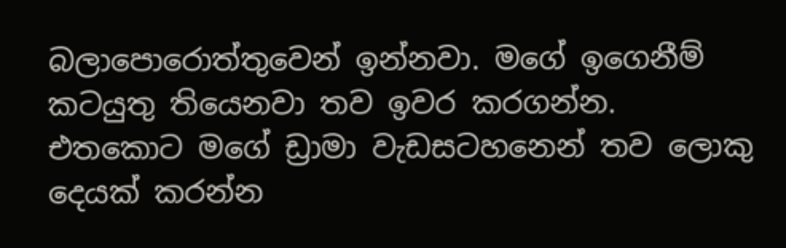බලාපොරොත්තුවෙන් ඉන්නවා. මගේ ඉගෙනීම් කටයුතු තියෙනවා තව ඉවර කරගන්න. එතකොට මගේ ඩ්‍රාමා වැඩසටහනෙන් තව ලොකු දෙයක් කරන්න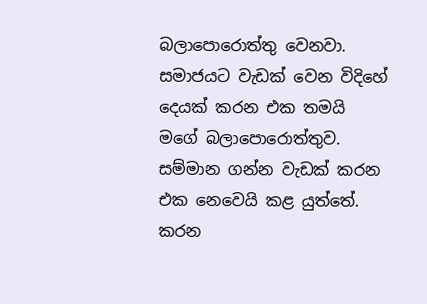බලාපොරොත්තු වෙනවා. සමාජයට වැඩක් වෙන විදිහේ දෙයක් කරන එක තමයි මගේ බලාපොරොත්තුව. සම්මාන ගන්න වැඩක් කරන එක නෙවෙයි කළ යුත්තේ. කරන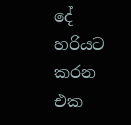දේ හරියට කරන එක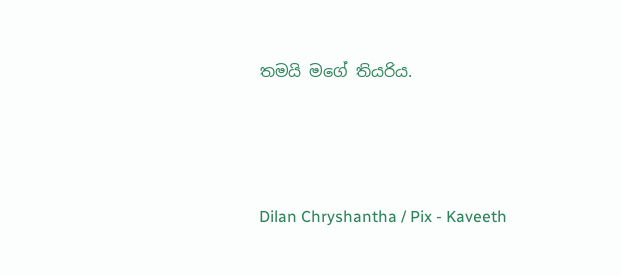තමයි මගේ තියරිය.



Dilan Chryshantha / Pix - Kaveeth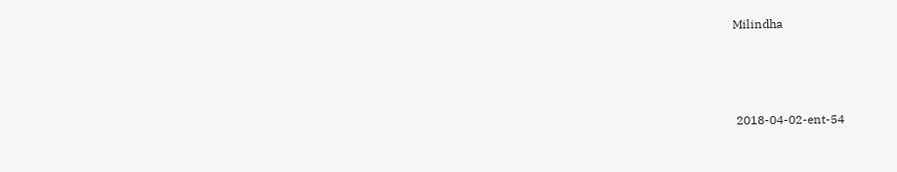Milindha



 2018-04-02-ent-54